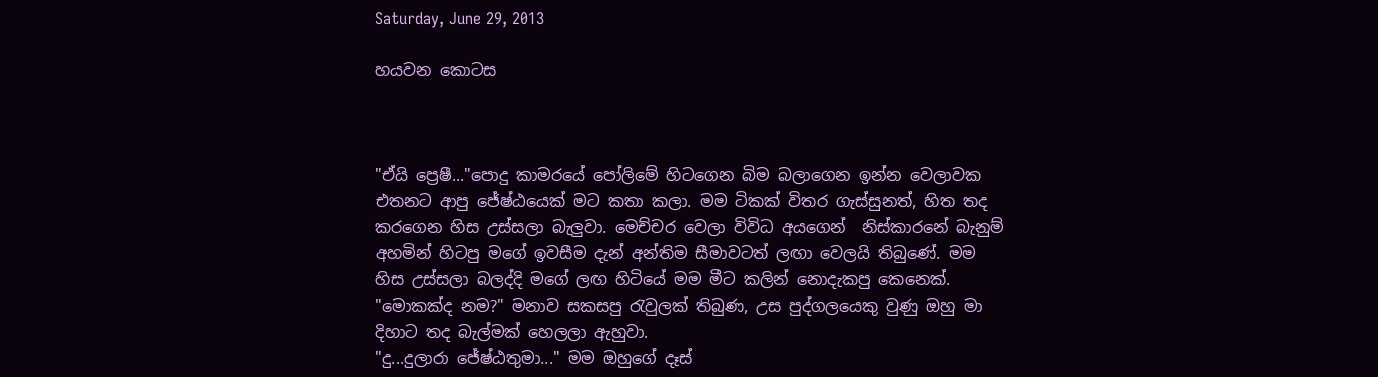Saturday, June 29, 2013

හයවන කොටස



"ඒයි ප්‍රෙෂී..."පොදු කාමරයේ පෝලිමේ හිටගෙන බිම බලාගෙන ඉන්න වෙලාවක එතනට ආපු ජේෂ්ඨයෙක් මට කතා කලා. මම ටිකක් විතර ගැස්සුනත්, හිත තද කරගෙන හිස උස්සලා බැලුවා. මෙච්චර වෙලා විවිධ අයගෙන්  නිස්කාරනේ බැනුම් අහමින් හිටපු මගේ ඉවසීම දැන් අන්තිම සීමාවටත් ලඟා වෙලයි තිබුණේ. මම හිස උස්සලා බලද්දි මගේ ලඟ හිටියේ මම මීට කලින් නොදැකපු කෙනෙක්.
"මොකක්ද නම?" මනාව සකසපු රැවුලක් තිබුණ, උස පුද්ගලයෙකු වුණු ඔහු මා දිහාට තද බැල්මක් හෙලලා ඇහුවා.
"දු...දුලාරා ජේෂ්ඨතුමා..." මම ඔහුගේ දෑස්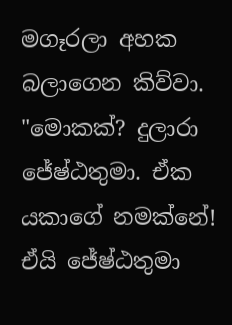මගෑරලා අහක බලාගෙන කිව්වා.
"මොකක්? දුලාරා ජේෂ්ඨතුමා. ඒක යකාගේ නමක්නේ! ඒයි ජේෂ්ඨතුමා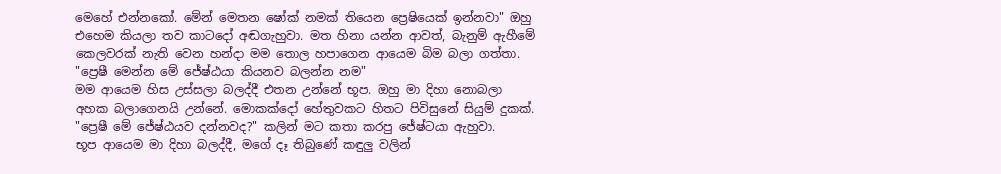මෙහේ එන්නකෝ. මේන් මෙතන ෂෝක් නමක් තියෙන ප්‍රෙෂියෙක් ඉන්නවා" ඔහු එහෙම කියලා තව කාටදෝ අඬගැහුවා. මත හිනා යන්න ආවත්, බැනුම් ඇහීමේ කෙලවරක් නැති වෙන හන්දා මම තොල හපාගෙන ආයෙම බිම බලා ගත්තා.
"ප්‍රෙෂී මෙන්න මේ ජේෂ්ඨයා කියනව බලන්න නම"
මම ආයෙම හිස උස්සලා බලද්දී එතන උන්නේ භූප. ඔහු මා දිහා නොබලා අහක බලාගෙනයි උන්නේ. මොකක්දෝ හේතුවකට හිතට පිවිසුනේ සියුම් දුකක්.
"ප්‍රෙෂී මේ ජේෂ්ඨයව දන්නවද?" කලින් මට කතා කරපු ජේෂ්ටයා ඇහුවා.
භූප ආයෙම මා දිහා බලද්දී, මගේ දෑ තිබුණේ කඳුලු වලින්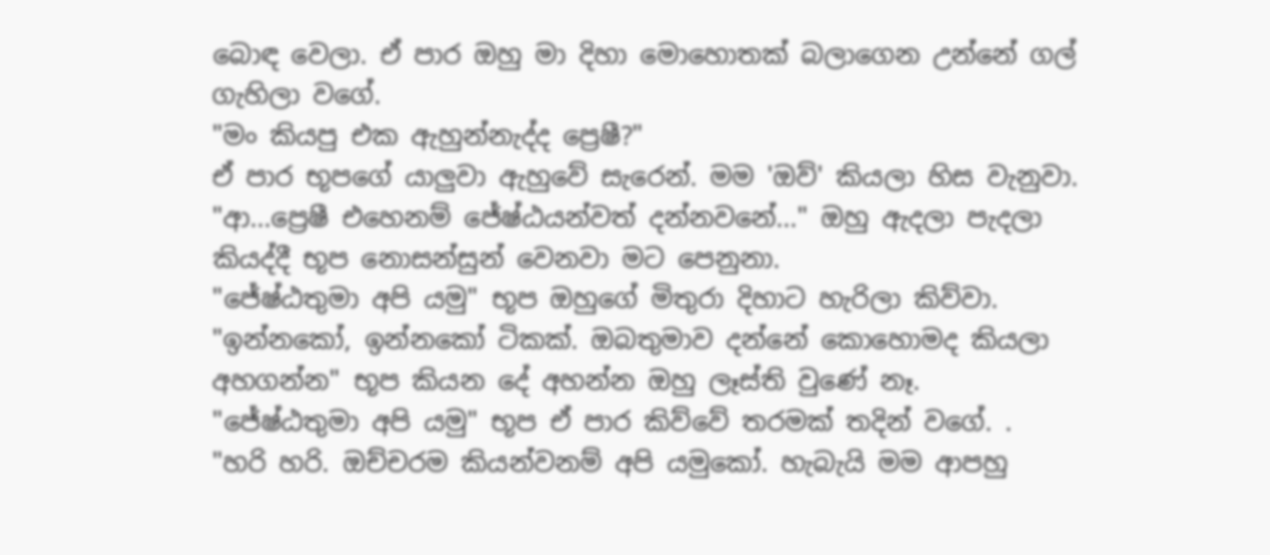බොඳ වෙලා. ඒ පාර ඔහු මා දිහා මොහොතක් බලාගෙන උන්නේ ගල් ගැහිලා වගේ.
"මං කියපු එක ඇහුන්නැද්ද ප්‍රෙෂී?"
ඒ පාර භූපගේ යාලුවා ඇහුවේ සැරෙන්. මම 'ඔව්' කියලා හිස වැනුවා.
"ආ...ප්‍රෙෂී එහෙනම් ජේෂ්ඨයන්වත් දන්නවනේ..." ඔහු ඇදලා පැදලා කියද්දී භූප නොසන්සුන් වෙනවා මට පෙනුනා.
"ජේෂ්ඨතුමා අපි යමු" භූප ඔහුගේ මිතුරා දිහාට හැරිලා කිව්වා.
"ඉන්නකෝ, ඉන්නකෝ ටිකක්. ඔබතුමාව දන්නේ කොහොමද කියලා අහගන්න" භූප කියන දේ අහන්න ඔහු ලෑස්ති වුණේ නෑ.
"ජේෂ්ඨතුමා අපි යමු" භූප ඒ පාර කිව්වේ තරමක් තදින් වගේ. .
"හරි හරි. ඔච්චරම කියන්වනම් අපි යමුකෝ. හැබැයි මම ආපහු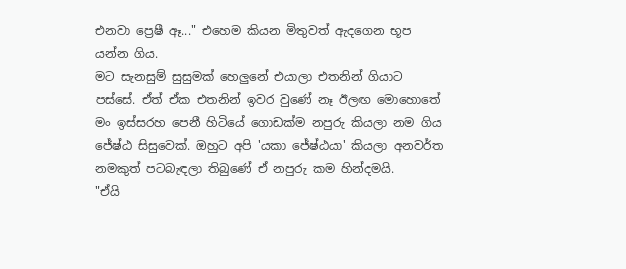එනවා ප්‍රෙෂී ඈ..." එහෙම කියන මිතුවත් ඇදගෙන භූප යන්න ගිය.
මට සැනසුම් සුසුමක් හෙලුනේ එයාලා එතනින් ගියාට පස්සේ. ඒත් ඒක එතනින් ඉවර වුණේ නෑ ඊලඟ මොහොතේ මං ඉස්සරහ පෙනී හිටියේ ගොඩක්ම නපුරු කියලා නම ගිය ජේෂ්ඨ සිසුවෙක්. ඔහුට අපි 'යකා ජේෂ්ඨයා' කියලා අනවර්ත නමකුත් පටබැඳලා තිබුණේ ඒ නපුරු කම හින්දමයි.
"ඒයි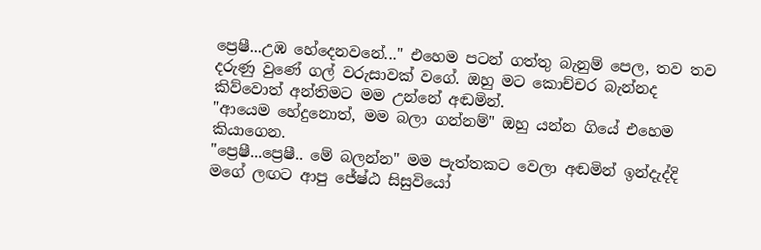ප්‍රෙෂී...උඹ හේදෙනවනේ..." එහෙම පටන් ගත්තු බැනුම් පෙල, තව තව දරුණු වුණේ ගල් වරුසාවක් වගේ. ඔහු මට කොච්චර බැන්නද කිව්වොත් අන්තිමට මම උන්නේ අඬමින්.
"ආයෙම හේදුනොත්, මම බලා ගන්නම්" ඔහු යන්න ගියේ එහෙම කියාගෙන.
"ප්‍රෙෂී...ප්‍රෙෂී.. මේ බලන්න" මම පැත්තකට වෙලා අඬමින් ඉන්දැද්දි මගේ ලඟට ආපු ජේෂ්ඨ සිසුවියෝ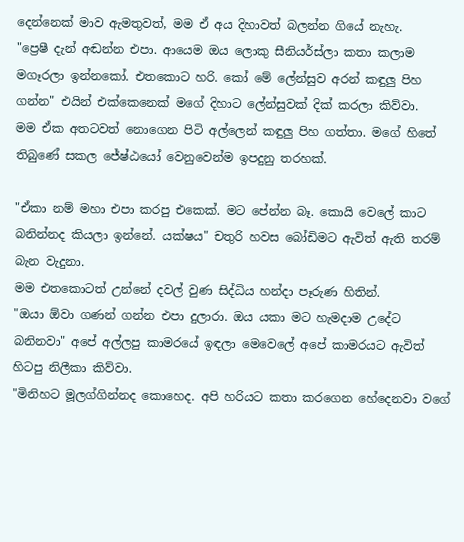දෙන්නෙක් මාව ඇමතුවත්, මම ඒ අය දිහාවත් බලන්න ගියේ නැහැ.
"ප්‍රෙෂී දැන් අඬන්න එපා. ආයෙම ඔය ලොකු සීනියර්ස්ලා කතා කලාම මගෑරලා ඉන්නකෝ. එතකොට හරි. කෝ මේ ලේන්සුව අරන් කඳුලු පිහ ගන්න" එයින් එක්කෙනෙක් මගේ දිහාට ලේන්සුවක් දික් කරලා කිව්වා.
මම ඒක අතටවත් නොගෙන පිටි අල්ලෙන් කඳුලු පිහ ගත්තා. මගේ හිතේ තිබුණේ සකල ජේෂ්ඨයෝ වෙනුවෙන්ම ඉපදුනු තරහක්.

"ඒකා නම් මහා එපා කරපු එකෙක්. මට පේන්න බෑ. කොයි වෙලේ කාට බනින්නද කියලා ඉන්නේ. යක්ෂය" චතුරි හවස බෝඩිමට ඇවිත් ඇති තරම් බැන වැදුනා.
මම එතකොටත් උන්නේ දවල් වුණ සිද්ධිය හන්දා පෑරුණ හිතින්.
"ඔයා ඕවා ගණන් ගන්න එපා දුලාරා. ඔය යකා මට හැමදාම උදේට බනිනවා" අපේ අල්ලපු කාමරයේ ඉඳලා මෙවෙලේ අපේ කාමරයට ඇවිත් හිටපු නිලීකා කිව්වා.
"මිනිහට මූලග්ගින්නද කොහෙද. අපි හරියට කතා කරගෙන හේදෙනවා වගේ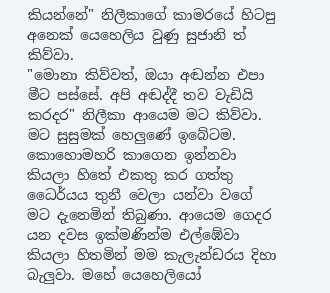කියන්නේ" නිලීකාගේ කාමරයේ හිටපු අනෙක් යෙහෙලිය වුණු සුජානි ත් කිව්වා.
"මොනා කිව්වත්, ඔයා අඬන්න එපා මීට පස්සේ. අපි අඬද්දී තව වැඩියි කරදර" නිලීකා ආයෙම මට කිව්වා.
මට සුසුමක් හෙලුණේ ඉබේටම. කොහොමහරි කාගෙන ඉන්නවා කියලා හිතේ එකතු කර ගත්තු ධෛර්යය තුනී වෙලා යන්වා වගේ මට දැනෙමින් තිබුණා. ආයෙම ගෙදර යන දවස ඉක්මණින්ම එල්ඹේවා කියලා හිතමින් මම කැලැන්ඩරය දිහා බැලුවා. මහේ යෙහෙලියෝ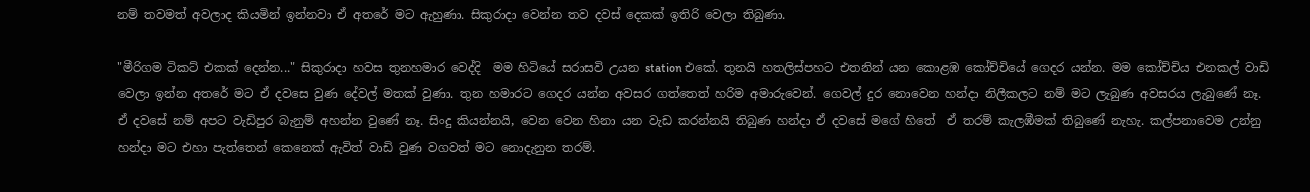නම් තවමත් අවලාද කියමින් ඉන්නවා ඒ අතරේ මට ඇහුණා. සිකුරාදා වෙන්න තව දවස් දෙකක් ඉතිරි වෙලා තිබුණා.

"මීරිගම ටිකට් එකක් දෙන්න..." සිකුරාදා හවස තුනහමාර වෙද්දි  මම හිටියේ සරාසවි උයන station එකේ. තුනයි හතලිස්පහට එතනින් යන කොළඹ කෝච්චියේ ගෙදර යන්න. මම කෝච්චිය එනකල් වාඩි වෙලා ඉන්න අතරේ මට ඒ දවසෙ වුණ දේවල් මතක් වුණා. තුන හමාරට ගෙදර යන්න අවසර ගත්තෙත් හරිම අමාරුවෙන්. ගෙවල් දුර නොවෙන හන්දා නිලීකලට නම් මට ලැබුණ අවසරය ලැබුණේ නෑ.
ඒ දවසේ නම් අපට වැඩිපුර බැනුම් අහන්න වුණේ නෑ. සිංදු කියන්නයි, වෙන වෙන හිනා යන වැඩ කරන්නයි තිබුණ හන්දා ඒ දවසේ මගේ හිතේ  ඒ තරම් කැලඹීමක් තිබුණේ නැහැ. කල්පනාවෙම උන්නු හන්දා මට එහා පැත්තෙන් කෙනෙක් ඇවිත් වාඩි වුණ වගවත් මට නොදැනුන තරම්.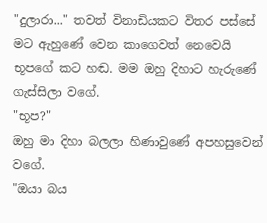"දුලාරා..." තවත් විනාඩියකට විතර පස්සේ මට ඇහුණේ වෙන කාගෙවත් නෙවෙයි භූපගේ කට හඬ. මම ඔහු දිහාට හැරුණේ ගැස්සිලා වගේ.
"භූප?"
ඔහු මා දිහා බලලා හිණාවුණේ අපහසුවෙන් වගේ.
"ඔයා බය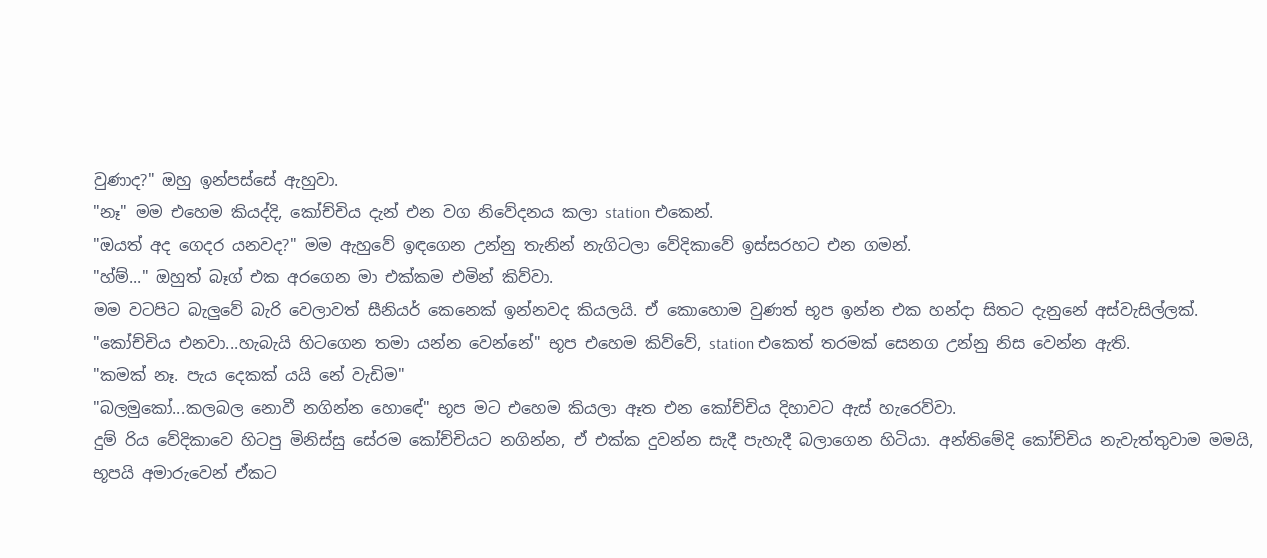වුණාද?" ඔහු ඉන්පස්සේ ඇහුවා.
"නෑ" මම එහෙම කියද්දි, කෝච්චිය දැන් එන වග නිවේදනය කලා station එකෙන්.
"ඔයත් අද ගෙදර යනවද?" මම ඇහුවේ ඉඳගෙන උන්නු තැනින් නැගිටලා වේදිකාවේ ඉස්සරහට එන ගමන්.
"හ්ම්..." ඔහුත් බෑග් එක අරගෙන මා එක්කම එමින් කිව්වා.
මම වටපිට බැලුවේ බැරි වෙලාවත් සීනියර් කෙනෙක් ඉන්නවද කියලයි. ඒ කොහොම වුණත් භූප ඉන්න එක හන්දා සිතට දැනුනේ අස්වැසිල්ලක්.
"කෝච්චිය එනවා...හැබැයි හිටගෙන තමා යන්න වෙන්නේ" භූප එහෙම කිව්වේ, station එකෙත් තරමක් සෙනග උන්නු නිස වෙන්න ඇති.
"කමක් නෑ. පැය දෙකක් යයි නේ වැඩිම"
"බලමුකෝ...කලබල නොවී නගින්න හොඳේ" භූප මට එහෙම කියලා ඈත එන කෝච්චිය දිහාවට ඇස් හැරෙව්වා.
දුම් රිය වේදිකාවෙ හිටපු මිනිස්සු සේරම කෝච්චියට නගින්න, ඒ එක්ක දුවන්න සැදී පැහැදී බලාගෙන හිටියා. අන්තිමේදි කෝච්චිය නැවැත්තුවාම මමයි, භූපයි අමාරුවෙන් ඒකට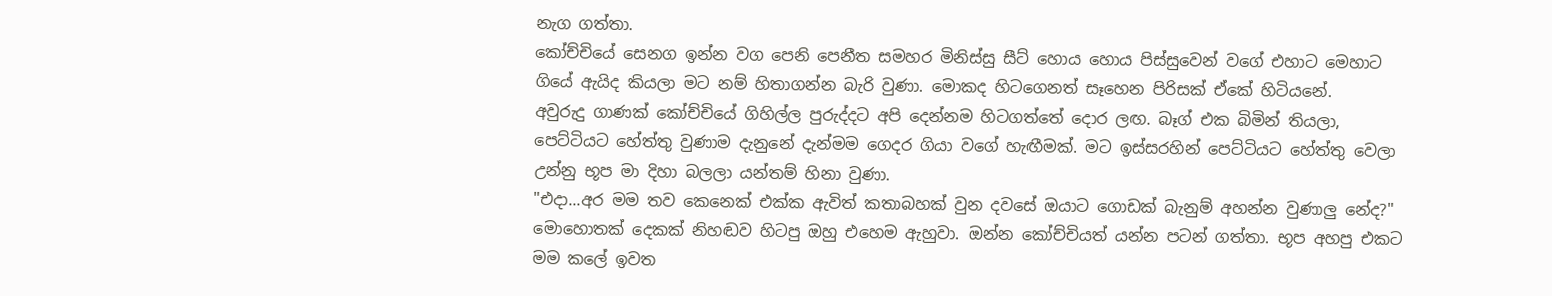නැග ගත්තා.
කෝච්චියේ සෙනග ඉන්න වග පෙනි පෙනීත සමහර මිනිස්සු සීට් හොය හොය පිස්සුවෙන් වගේ එහාට මෙහාට ගියේ ඇයිද කියලා මට නම් හිතාගන්න බැරි වුණා. මොකද හිටගෙනත් සෑහෙන පිරිසක් ඒකේ හිටියනේ.
අවුරුදු ගාණක් කෝච්චියේ ගිහිල්ල පුරුද්දට අපි දෙන්නම හිටගත්තේ දොර ලඟ. බෑග් එක බිමින් තියලා, පෙට්ටියට හේත්තු වුණාම දැනුනේ දැන්මම ගෙදර ගියා වගේ හැඟීමක්. මට ඉස්සරහින් පෙට්ටියට හේත්තු වෙලා උන්නු භූප මා දිහා බලලා යන්තම් හිනා වුණා.
"එදා...අර මම තව කෙනෙක් එක්ක ඇවිත් කතාබහක් වුන දවසේ ඔයාට ගොඩක් බැනුම් අහන්න වුණාලු නේද?" මොහොතක් දෙකක් නිහඬව හිටපු ඔහු එහෙම ඇහුවා. ඔන්න කෝච්චියත් යන්න පටන් ගත්තා. භූප අහපු එකට මම කලේ ඉවත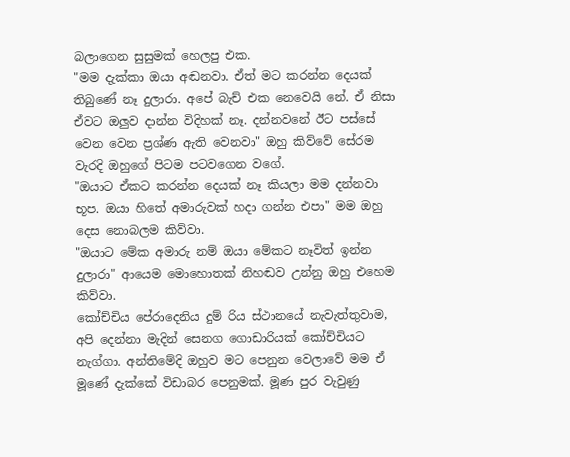බලාගෙන සුසුමක් හෙලපු එක.
"මම දැක්කා ඔයා අඬනවා. ඒත් මට කරන්න දෙයක් තිබුණේ නෑ දුලාරා. අපේ බැච් එක නෙවෙයි නේ. ඒ නිසා ඒවට ඔලුව දාන්න විදිහක් නෑ. දන්නවනේ ඊට පස්සේ වෙන වෙන ප්‍රශ්ණ ඇති වෙනවා" ඔහු කිව්වේ සේරම වැරදි ඔහුගේ පිටම පටවගෙන වගේ.
"ඔයාට ඒකට කරන්න දෙයක් නෑ කියලා මම දන්නවා භූප. ඔයා හිතේ අමාරුවක් හදා ගන්න එපා" මම ඔහු දෙස නොබලම කිව්වා.
"ඔයාට මේක අමාරු නම් ඔයා මේකට නෑවිත් ඉන්න දුලාරා" ආයෙම මොහොතක් නිහඬව උන්නු ඔහු එහෙම කිව්වා.
කෝච්චිය පේරාදෙනිය දුම් රිය ස්ථානයේ නැවැත්තුවාම, අපි දෙන්නා මැදින් සෙනග ගොඩාරියක් කෝච්චියට නැග්ගා. අන්තිමේදි ඔහුව මට පෙනුන වෙලාවේ මම ඒ මූණේ දැක්කේ විඩාබර පෙනුමක්. මූණ පුර වැවුණු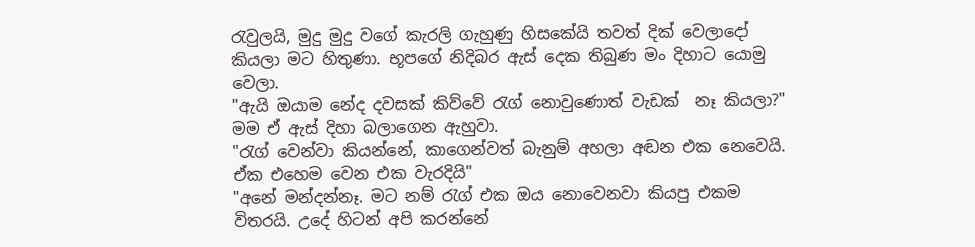රැවුලයි, මුදු මුදු වගේ කැරලි ගැහුණු හිසකේයි තවත් දික් වෙලාදෝ කියලා මට හිතුණා. භූපගේ නිදිබර ඇස් දෙක තිබුණ මං දිහාට යොමු වෙලා.
"ඇයි ඔයාම නේද දවසක් කිව්වේ රැග් නොවුණොත් වැඩක්  නෑ කියලා?" මම ඒ ඇස් දිහා බලාගෙන ඇහුවා.
"රැග් වෙන්වා කියන්නේ, කාගෙන්වත් බැනුම් අහලා අඬන එක නෙවෙයි. ඒක එහෙම වෙන එක වැරදියි"
"අනේ මන්දන්නෑ. මට නම් රැග් එක ඔය නොවෙනවා කියපු එකම විතරයි. උදේ හිටන් අපි කරන්නේ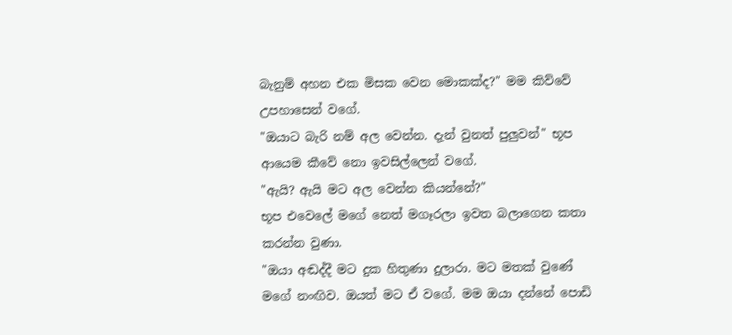බැනුම් අහන එක මිසක වෙන මොකක්ද?" මම කිව්වේ උපහාසෙන් වගේ.
"ඔයාට බැරි නම් අල වෙන්න. දැන් වුනත් පුලුවන්" භූප ආයෙම කීවේ නො ඉවසිල්ලෙන් වගේ.
"ඇයි? ඇයි මට අල වෙන්න කියන්නේ?"
භූප එවෙලේ මගේ නෙත් මගෑරලා ඉවත බලාගෙන කතා කරන්න වුණා.
"ඔයා අඬද්දී මට දුක හිතුණා දුලාරා. මට මතක් වුණේ මගේ නංඟිව. ඔයත් මට ඒ වගේ. මම ඔයා දන්නේ පොඩි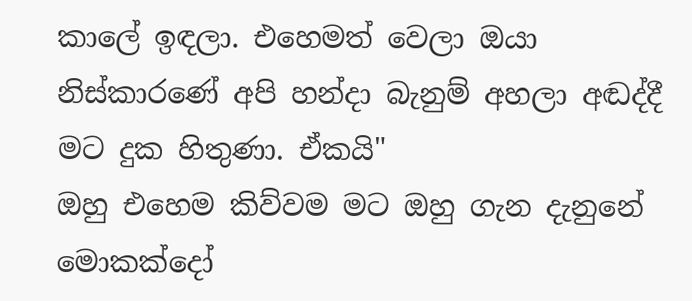කාලේ ඉඳලා. එහෙමත් වෙලා ඔයා නිස්කාරණේ අපි හන්දා බැනුම් අහලා අඬද්දී මට දුක හිතුණා. ඒකයි"
ඔහු එහෙම කිව්වම මට ඔහු ගැන දැනුනේ මොකක්දෝ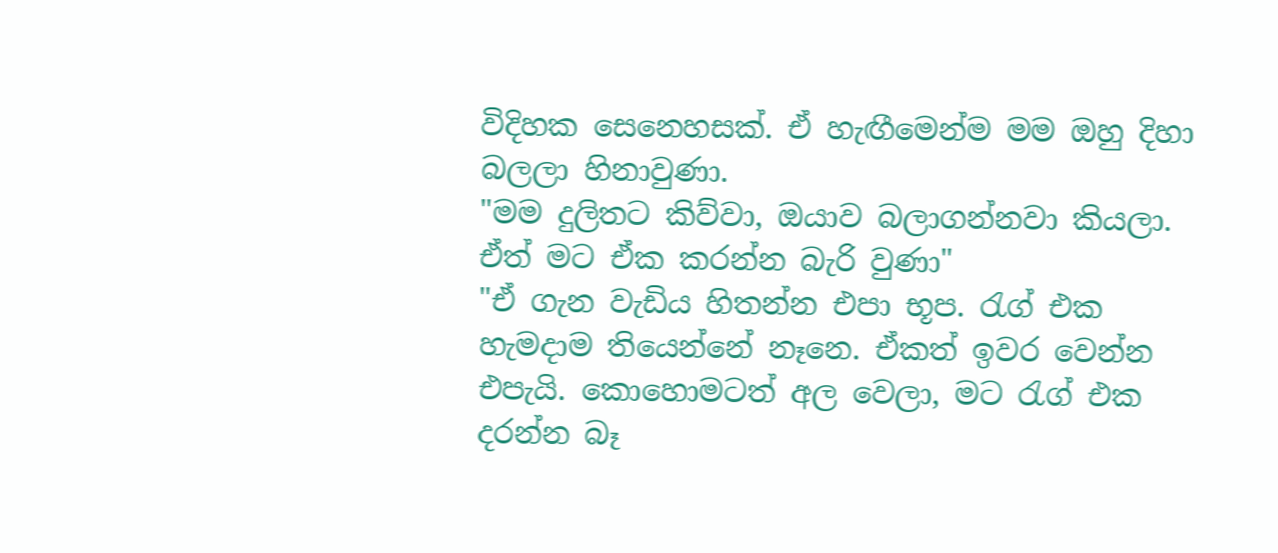විදිහක සෙනෙහසක්. ඒ හැඟීමෙන්ම මම ඔහු දිහා බලලා හිනාවුණා.
"මම දුලිතට කිව්වා, ඔයාව බලාගන්නවා කියලා. ඒත් මට ඒක කරන්න බැරි වුණා"
"ඒ ගැන වැඩිය හිතන්න එපා භූප. රැග් එක හැමදාම තියෙන්නේ නෑනෙ. ඒකත් ඉවර වෙන්න එපැයි. කොහොමටත් අල වෙලා, මට රැග් එක දරන්න බෑ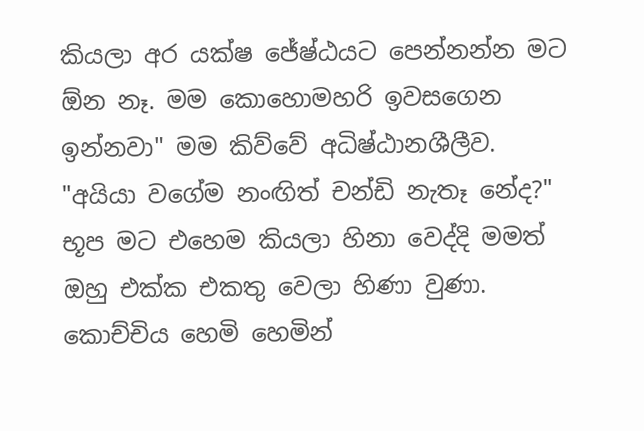කියලා අර යක්ෂ ජේෂ්ඨයට පෙන්නන්න මට ඕන නෑ. මම කොහොමහරි ඉවසගෙන ඉන්නවා" මම කිව්වේ අධිෂ්ඨානශීලීව.
"අයියා වගේම නංඟිත් චන්ඩි නැතෑ නේද?" භූප මට එහෙම කියලා හිනා වෙද්දි මමත් ඔහු එක්ක එකතු වෙලා හිණා වුණා.
කොච්චිය හෙමි හෙමින්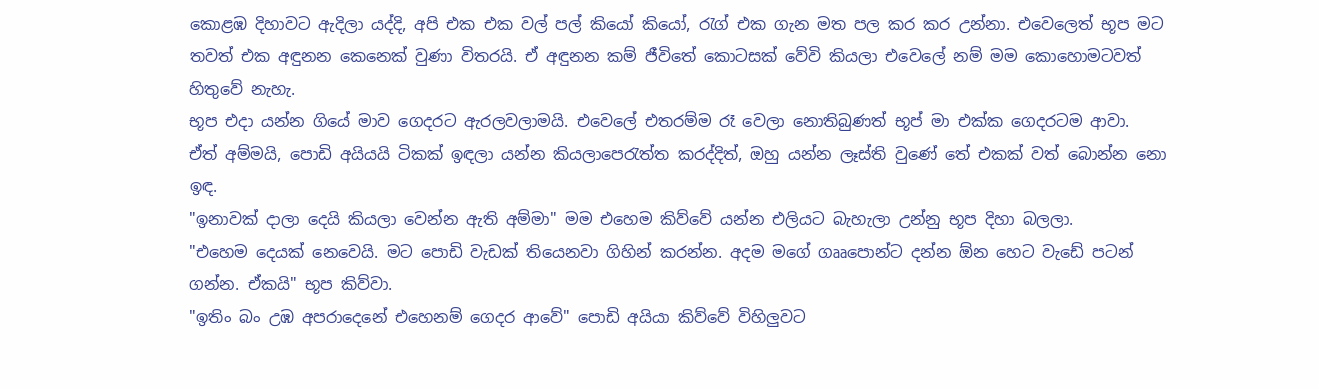කොළඹ දිහාවට ඇදිලා යද්දි, අපි එක එක වල් පල් කියෝ කියෝ, රැග් එක ගැන මත පල කර කර උන්නා. එවෙලෙත් භූප මට තවත් එක අඳුනන කෙනෙක් වුණා විතරයි. ඒ අඳුනන කම් ජීවිතේ කොටසක් වේවි කියලා එවෙලේ නම් මම කොහොමටවත් හිතුවේ නැහැ.
භූප එදා යන්න ගියේ මාව ගෙදරට ඇරලවලාමයි. එවෙලේ එතරම්ම රෑ වෙලා නොතිබුණත් භූප් මා එක්ක ගෙදරටම ආවා.  ඒත් අම්මයි, පොඩි අයියයි ටිකක් ඉඳලා යන්න කියලාපෙරැත්ත කරද්දිත්, ඔහු යන්න ලෑස්ති වුණේ තේ එකක් වත් බොන්න නො ඉඳ.
"ඉනාවක් දාලා දෙයි කියලා වෙන්න ඇති අම්මා" මම එහෙම කිව්වේ යන්න එලියට බැහැලා උන්නු භූප දිහා බලලා.
"එහෙම දෙයක් නෙවෙයි. මට පොඩි වැඩක් තියෙනවා ගිහින් කරන්න. අදම මගේ ගෲපොන්ට දන්න ඕන හෙට වැඩේ පටන් ගන්න. ඒකයි" භූප කිව්වා.
"ඉතිං බං උඹ අපරාදෙනේ එහෙනම් ගෙදර ආවේ" පොඩි අයියා කිව්වේ විහිලුවට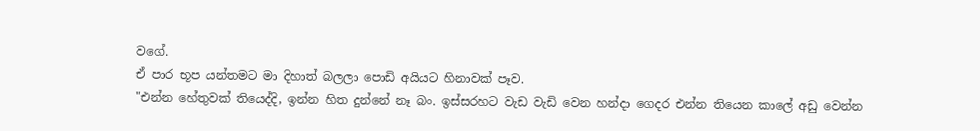වගේ.
ඒ පාර භූප යන්තමට මා දිහාත් බලලා පොඩි අයියට හිනාවක් පෑව.
"එන්න හේතුවක් තියෙද්දි, ඉන්න හිත දුන්නේ නෑ බං. ඉස්සරහට වැඩ වැඩි වෙන හන්දා ගෙදර එන්න තියෙන කාලේ අඩු වෙන්න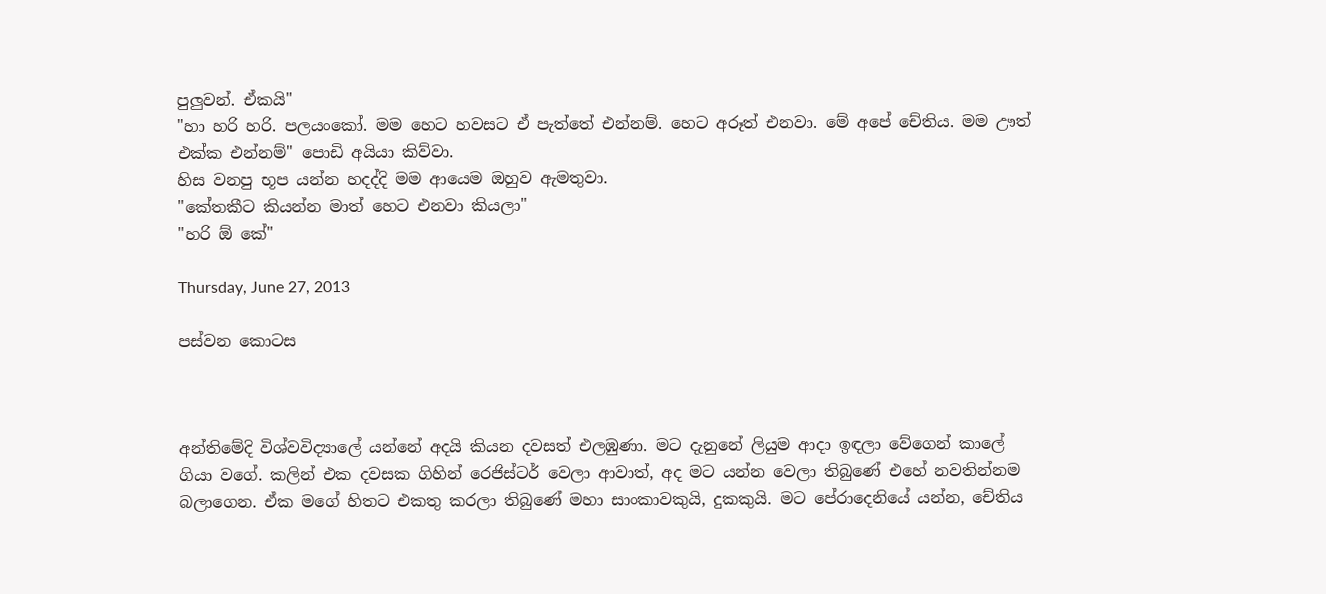පුලුවන්. ඒකයි"
"හා හරි හරි. පලයංකෝ. මම හෙට හවසට ඒ පැත්තේ එන්නම්. හෙට අරූත් එනවා. මේ අපේ චේතිය. මම ඌත් එක්ක එන්නම්" පොඩි අයියා කිව්වා.
හිස වනපු භූප යන්න හදද්දි මම ආයෙම ඔහුව ඇමතුවා.
"කේතකීට කියන්න මාත් හෙට එනවා කියලා"
"හරි ඕ කේ"

Thursday, June 27, 2013

පස්වන කොටස



අන්තිමේදි විශ්වවිද්‍යාලේ යන්නේ අදයි කියන දවසත් එලඹුණා. මට දැනුනේ ලියුම ආදා ඉඳලා වේගෙන් කාලේ ගියා වගේ. කලින් එක දවසක ගිහින් රෙජිස්ටර් වෙලා ආවාත්, අද මට යන්න වෙලා තිබුණේ එහේ නවතින්නම බලාගෙන. ඒක මගේ හිතට එකතු කරලා තිබුණේ මහා සාංකාවකුයි, දුකකුයි. මට පේරාදෙනියේ යන්න, චේතිය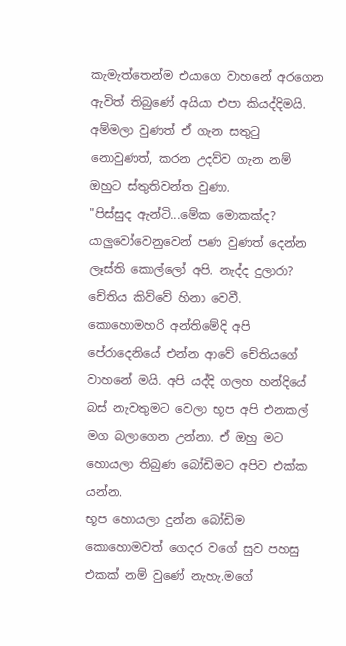කැමැත්තෙන්ම එයාගෙ වාහනේ අරගෙන ඇවිත් තිබුණේ අයියා එපා කියද්දිමයි. අම්මලා වුණත් ඒ ගැන සතුටු නොවුණත්, කරන උදව්ව ගැන නම් ඔහුට ස්තුතිවන්ත වුණා.
"පිස්සුද ඇන්ටි...මේක මොකක්ද? යාලුවෝවෙනුවෙන් පණ වුණත් දෙන්න ලෑස්ති කොල්ලෝ අපි. නැද්ද දුලාරා? චේතිය කිව්වේ හිනා වෙවී.
කොහොමහරි අන්තිමේදි අපි පේරාදෙනියේ එන්න ආවේ චේතියගේ වාහනේ මයි. අපි යද්දි ගලහ හන්දියේ බස් නැවතුමට වෙලා භූප අපි එනකල් මග බලාගෙන උන්නා. ඒ ඔහු මට හොයලා තිබුණ බෝඩිමට අපිව එක්ක යන්න.
භූප හොයලා දුන්න බෝඩිම කොහොමවත් ගෙදර වගේ සුව පහසු එකක් නම් වුණේ නැහැ.මගේ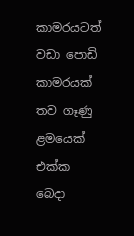කාමරයටත් වඩා පොඩි කාමරයක් තව ගෑණු ළමයෙක් එක්ක බෙදා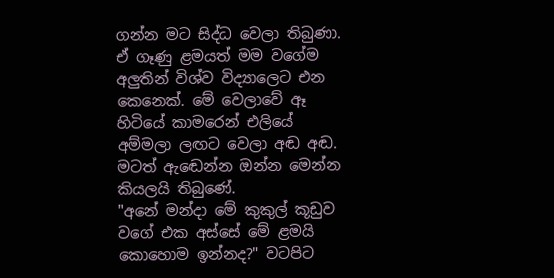ගන්න මට සිද්ධ වෙලා තිබුණා. ඒ ගෑණු ළමයත් මම වගේම අලුතින් විශ්ව විද්‍යාලෙට එන කෙනෙක්. මේ වෙලාවේ ඈ හිටියේ කාමරෙන් එලියේ අම්මලා ලඟට වෙලා අඬ අඬ. මටත් ඇඬෙන්න ඔන්න මෙන්න කියලයි තිබුණේ.
"අනේ මන්දා මේ කුකුල් කූඩුව වගේ එක අස්සේ මේ ළමයි කොහොම ඉන්නද?" වටපිට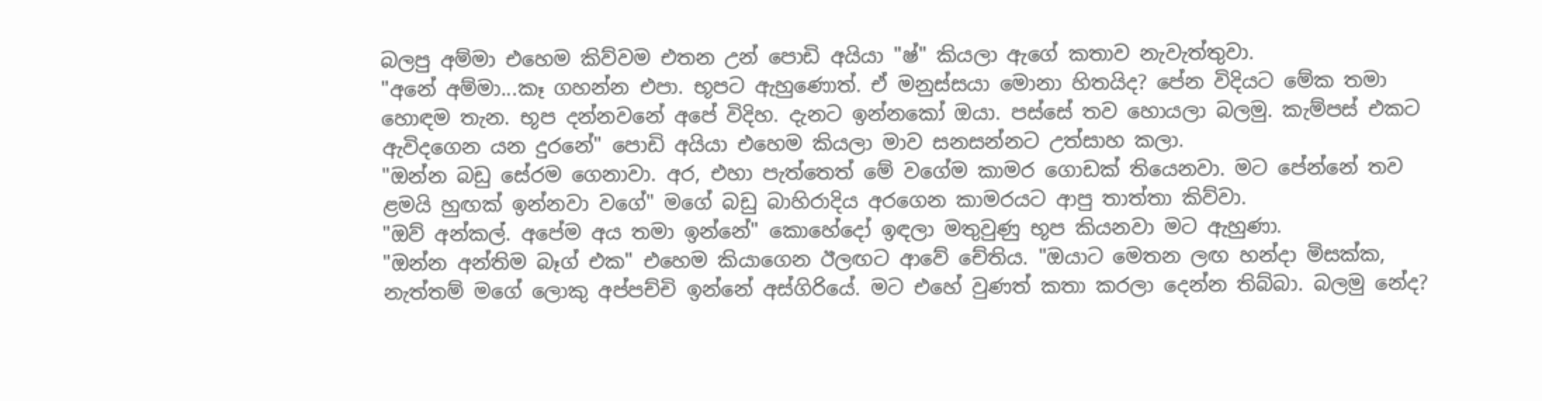බලපු අම්මා එහෙම කිව්වම එතන උන් පොඩි අයියා "ෂ්" කියලා ඇගේ කතාව නැවැත්තුවා.
"අනේ අම්මා...කෑ ගහන්න එපා. භූපට ඇහුණොත්. ඒ මනුස්සයා මොනා හිතයිද? පේන විදියට මේක තමා හොඳම තැන. භූප දන්නවනේ අපේ විදිහ. දැනට ඉන්නකෝ ඔයා. පස්සේ තව හොයලා බලමු. කැම්පස් එකට ඇවිදගෙන යන දුරනේ" පොඩි අයියා එහෙම කියලා මාව සනසන්නට උත්සාහ කලා.
"ඔන්න බඩු සේරම ගෙනාවා. අර, එහා පැත්තෙත් මේ වගේම කාමර ගොඩක් තියෙනවා. මට පේන්නේ තව ළමයි හුඟක් ඉන්නවා වගේ" මගේ බඩු බාහිරාදිය අරගෙන කාමරයට ආපු තාත්තා කිව්වා.
"ඔව් අන්කල්. අපේම අය තමා ඉන්නේ" කොහේදෝ ඉඳලා මතුවුණු භූප කියනවා මට ඇහුණා.
"ඔන්න අන්තිම බෑග් එක" එහෙම කියාගෙන ඊලඟට ආවේ චේතිය. "ඔයාට මෙතන ලඟ හන්දා මිසක්ක, නැත්තම් මගේ ලොකු අප්පච්චි ඉන්නේ අස්ගිරියේ. මට එහේ වුණත් කතා කරලා දෙන්න තිබ්බා. බලමු නේද?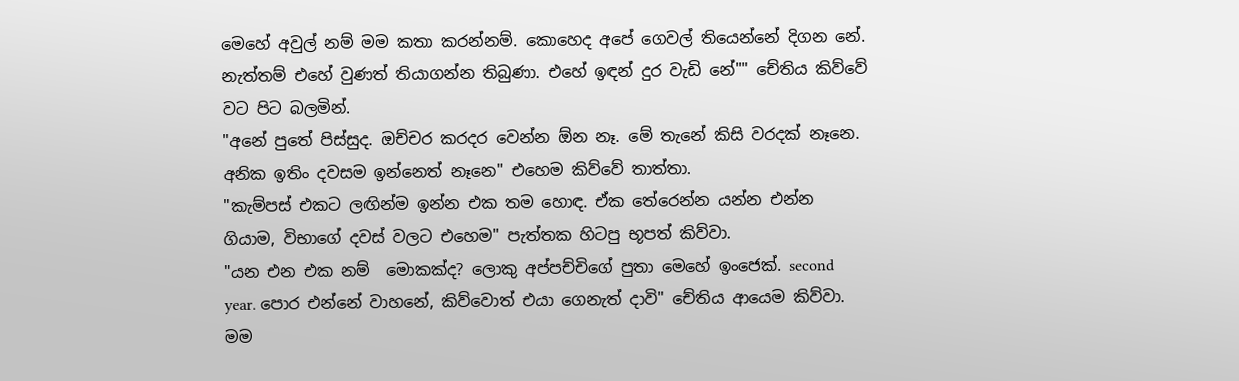මෙහේ අවුල් නම් මම කතා කරන්නම්. කොහෙද අපේ ගෙවල් තියෙන්නේ දිගන නේ. නැත්තම් එහේ වුණත් තියාගන්න තිබුණා. එහේ ඉඳන් දුර වැඩි නේ"" චේතිය කිව්වේ වට පිට බලමින්.
"අනේ පුතේ පිස්සුද. ඔච්චර කරදර වෙන්න ඕන නෑ. මේ තැනේ කිසි වරදක් නෑනෙ. අනික ඉතිං දවසම ඉන්නෙත් නෑනෙ" එහෙම කිව්වේ තාත්තා.
"කැම්පස් එකට ලඟින්ම ඉන්න එක තම හොඳ. ඒක තේරෙන්න යන්න එන්න ගියාම, විභාගේ දවස් වලට එහෙම" පැත්තක හිටපු භූපත් කිව්වා.
"යන එන එක නම්  මොකක්ද? ලොකු අප්පච්චිගේ පුතා මෙහේ ඉංජෙක්. second  year. පොර එන්නේ වාහනේ, කිව්වොත් එයා ගෙනැත් දාවි" චේතිය ආයෙම කිව්වා.
මම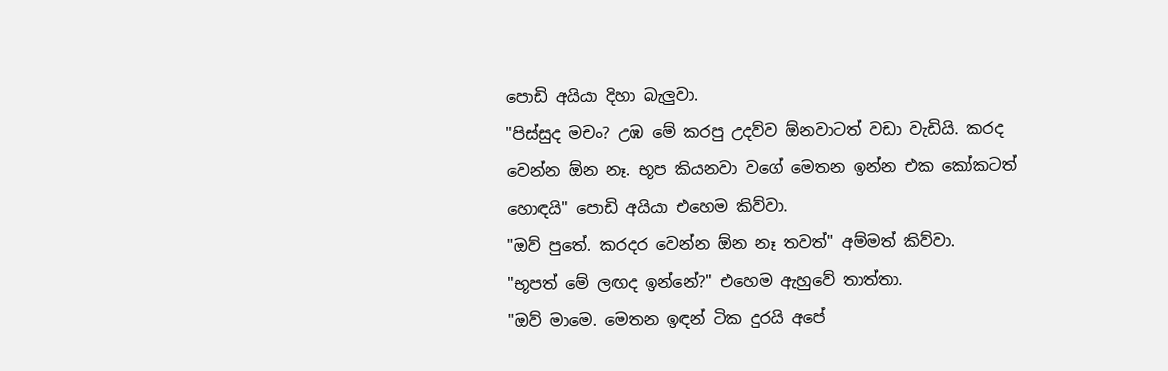පොඩි අයියා දිහා බැලුවා.
"පිස්සුද මචං? උඹ මේ කරපු උදව්ව ඕනවාටත් වඩා වැඩියි. කරද වෙන්න ඕන නෑ. භූප කියනවා වගේ මෙතන ඉන්න එක කෝකටත් හොඳයි" පොඩි අයියා එහෙම කිව්වා.
"ඔව් පුතේ. කරදර වෙන්න ඕන නෑ තවත්" අම්මත් කිව්වා.
"භූපත් මේ ලඟද ඉන්නේ?" එහෙම ඇහුවේ තාත්තා.
"ඔව් මාමෙ. මෙතන ඉඳන් ටික දුරයි අපේ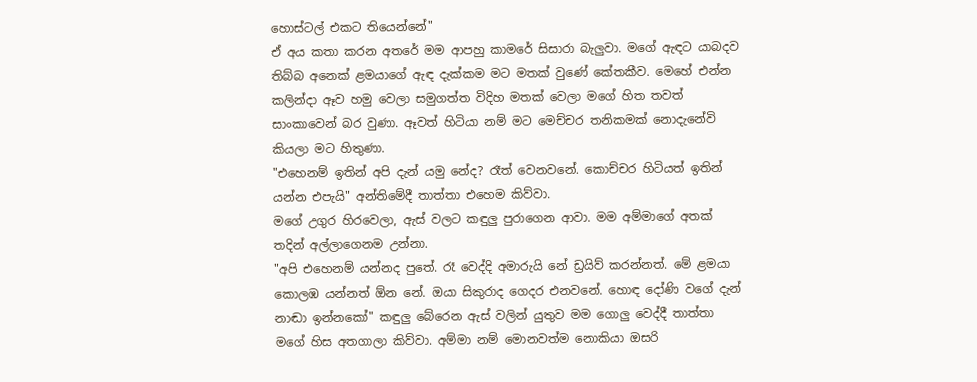හොස්ටල් එකට තියෙන්නේ"
ඒ අය කතා කරන අතරේ මම ආපහු කාමරේ සිසාරා බැලුවා. මගේ ඇඳට යාබදව තිබ්බ අනෙක් ළමයාගේ ඇඳ දැක්කම මට මතක් වුණේ කේතකීව. මෙහේ එන්න කලින්දා ඈව හමු වෙලා සමුගත්ත විදිහ මතක් වෙලා මගේ හිත තවත් සාංකාවෙන් බර වුණා. ඈවත් හිටියා නම් මට මෙච්චර තනිකමක් නොදැනේවි කියලා මට හිතුණා.
"එහෙනම් ඉතින් අපි දැන් යමු නේද? රෑත් වෙනවනේ. කොච්චර හිටියත් ඉතින් යන්න එපැයි" අන්තිමේදී තාත්තා එහෙම කිව්වා.
මගේ උගුර හිරවෙලා, ඇස් වලට කඳුලු පුරාගෙන ආවා. මම අම්මාගේ අතක් තදින් අල්ලාගෙනම උන්නා.
"අපි එහෙනම් යන්නද පුතේ. රෑ වෙද්දි අමාරුයි නේ ඩ්‍රයිව් කරන්නත්. මේ ළමයා කොලඹ යන්නත් ඕන නේ. ඔයා සිකුරාද ගෙදර එනවනේ. හොඳ දෝණි වගේ දැන් නාඬා ඉන්නකෝ" කඳුලු බේරෙන ඇස් වලින් යුතුව මම ගොලු වෙද්දී තාත්තා මගේ හිස අතගාලා කිව්වා. අම්මා නම් මොනවත්ම නොකියා ඔසරි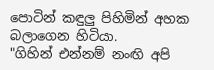පොටින් කඳුලු පිහිමින් අහක බලාගෙන හිටියා.
"ගිහින් එන්නම් නංඟි අපි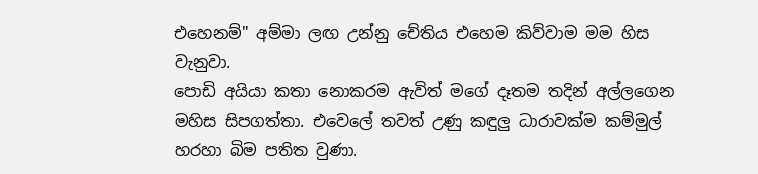එහෙනම්" අම්මා ලඟ උන්නු චේතිය එහෙම කිව්වාම මම හිස වැනුවා.
පොඩි අයියා කතා නොකරම ඇවිත් මගේ දෑතම තදින් අල්ලගෙන මහිස සිපගත්තා. එවෙලේ තවත් උණු කඳුලු ධාරාවක්ම කම්මුල් හරහා බිම පතිත වුණා.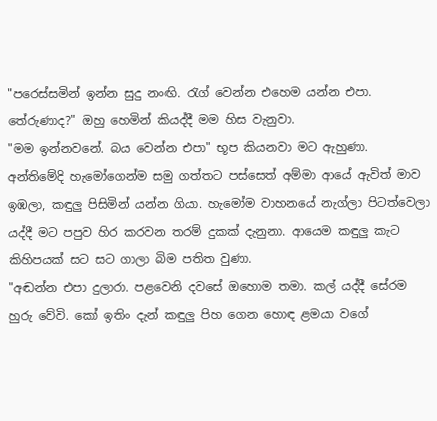"පරෙස්සමින් ඉන්න සුදු නංඟි. රැග් වෙන්න එහෙම යන්න එපා. තේරුණාද?" ඔහු හෙමින් කියද්දී මම හිස වැනුවා.
"මම ඉන්නවනේ. බය වෙන්න එපා" භූප කියනවා මට ඇහුණා.
අන්තිමේදි හැමෝගෙන්ම සමු ගත්තට පස්සෙත් අම්මා ආයේ ඇවිත් මාව ඉඹලා, කඳුලු පිසිමින් යන්න ගියා. හැමෝම වාහනයේ නැග්ලා පිටත්වෙලා යද්දී මට පපුව හිර කරවන තරම් දුකක් දැනුනා. ආයෙම කඳුලු කැට කිහිපයක් සට සට ගාලා බිම පතිත වුණා.
"අඬන්න එපා දුලාරා. පළවෙනි දවසේ ඔහොම තමා. කල් යද්දී සේරම හුරු වේවි. කෝ ඉතිං දැන් කඳුලු පිහ ගෙන හොඳ ළමයා වගේ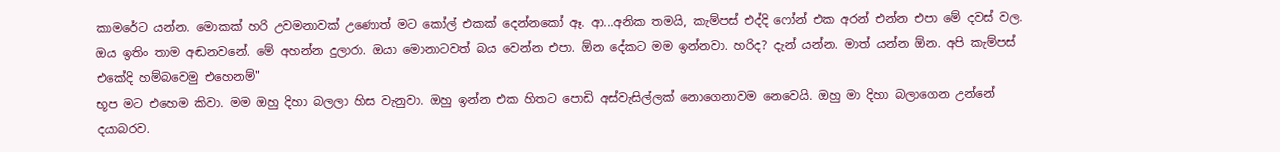කාමරේට යන්න. මොකක් හරි උවමනාවක් උණොත් මට කෝල් එකක් දෙන්නකෝ ඈ. ආ...අනික තමයි, කැම්පස් එද්දි ෆෝන් එක අරන් එන්න එපා මේ දවස් වල. ඔය ඉතිං තාම අඬනවනේ. මේ අහන්න දුලාරා. ඔයා මොනාටවත් බය වෙන්න එපා. ඕන දේකට මම ඉන්නවා. හරිද? දැන් යන්න. මාත් යන්න ඕන. අපි කැම්පස් එකේදි හම්බවෙමු එහෙනම්"
භූප මට එහෙම කිවා. මම ඔහු දිහා බලලා හිස වැනුවා. ඔහු ඉන්න එක හිතට පොඩි අස්වැසිල්ලක් නොගෙනාවම නෙවෙයි. ඔහු මා දිහා බලාගෙන උන්නේ දයාබරව.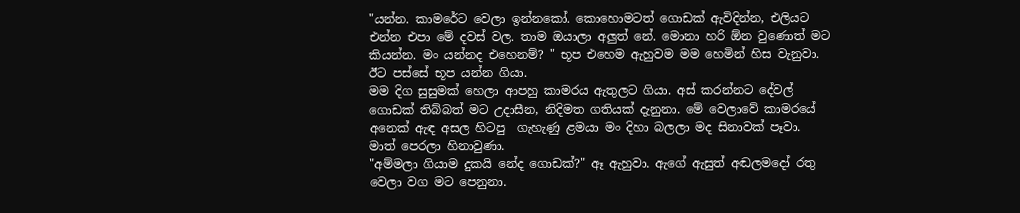"යන්න. කාමරේට වෙලා ඉන්නකෝ. කොහොමටත් ගොඩක් ඇවිදින්න, එලියට එන්න එපා මේ දවස් වල. තාම ඔයාලා අලුත් නේ. මොනා හරි ඕන වුණොත් මට කියන්න. මං යන්නද එහෙනම්? " භූප එහෙම ඇහුවම මම හෙමින් හිස වැනුවා.  ඊට පස්සේ භූප යන්න ගියා.
මම දිග සුසුමක් හෙලා ආපහු කාමරය ඇතුලට ගියා. අස් කරන්නට දේවල් ගොඩක් තිබ්බත් මට උදාසීන, නිදිමත ගතියක් දැනුනා. මේ වෙලාවේ කාමරයේ අනෙක් ඇඳ අසල හිටපු  ගැහැණු ළමයා මං දිහා බලලා මද සිනාවක් පෑවා. මාත් පෙරලා හිනාවුණා.
"අම්මලා ගියාම දුකයි නේද ගොඩක්?" ඈ ඇහුවා. ඇගේ ඇසුත් අඬලමදෝ රතු වෙලා වග මට පෙනුනා.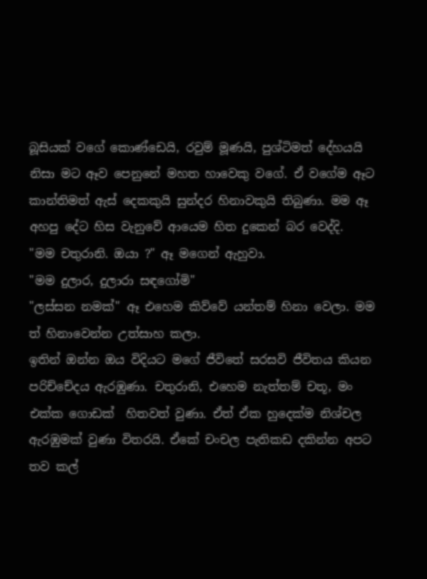බූසියක් වගේ කොණ්ඩෙයි, රවුම් මූණයි, පුශ්ටිමත් දේහයයි නිසා මට ඈව පෙනුනේ මහත හාවෙකු වගේ. ඒ වගේම ඈට කාන්තිමත් ඇස් දෙකකුයි සුන්දර හිනාවකුයි තිබුණා. මම ඈ අහපු දේට හිස වැනුවේ ආයෙම හිත දුකෙන් බර වෙද්දි.
"මම චතුරානි. ඔයා ?" ඈ මගෙන් ඇහුවා.
"මම දුලාර, දුලාරා සඳගෝමි"
"ලස්සන නමක්" ඈ එහෙම කිව්වේ යන්තම් හිනා වෙලා. මම ත් හිනාවෙන්න උත්සාහ කලා.
ඉතින් ඔන්න ඔය විදියට මගේ ජීවිතේ සරසවි ජීවිතය කියන පරිච්චේදය ඇරඹුණා. චතුරානි, එහෙම නැත්තම් චතූ, මං එක්ක ගොඩක්  හිතවත් වුණා. ඒත් ඒක හුදෙක්ම නිශ්චල ඇරඹුමක් වුණා විතරයි. ඒකේ චංචල පැතිකඩ දකින්න අපට තව කල්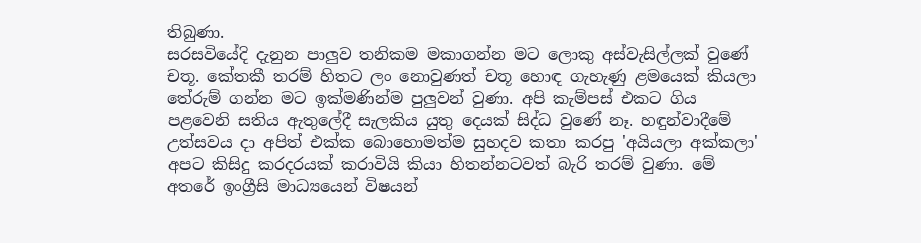තිබුණා.
සරසවියේදි දැනුන පාලුව තනිකම මකාගන්න මට ලොකු අස්වැසිල්ලක් වුණේ චතූ. කේතකී තරම් හිතට ලං නොවුණත් චතූ හොඳ ගැහැණු ළමයෙක් කියලා තේරුම් ගන්න මට ඉක්මණින්ම පුලුවන් වුණා. අපි කැම්පස් එකට ගිය පළවෙනි සතිය ඇතුලේදී සැලකිය යුතු දෙයක් සිද්ධ වුණේ නෑ. හඳුන්වාදීමේ උත්සවය දා අපිත් එක්ක බොහොමත්ම සුහදව කතා කරපු 'අයියලා අක්කලා' අපට කිසිදු කරදරයක් කරාවියි කියා හිතන්නටවත් බැරි තරම් වුණා. මේ අතරේ ඉංග්‍රීසි මාධ්‍යයෙන් විෂයන්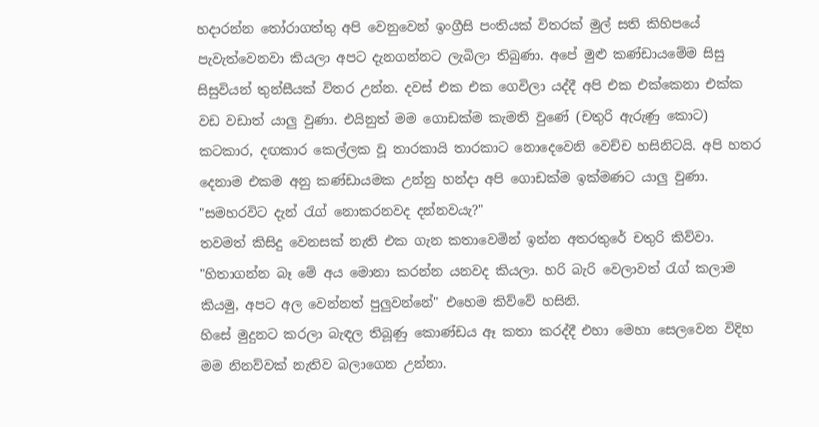හදාරන්න තෝරාගත්තු අපි වෙනුවෙන් ඉංග්‍රීසි පංතියක් විතරක් මුල් සති කිහිපයේ පැවැත්වෙනවා කියලා අපට දැනගන්නට ලැබිලා තිබුණා. අපේ මුළු කණ්ඩායමේම සිසු සිසුවියන් තුන්සීයක් විතර උන්න. දවස් එක එක ගෙවිලා යද්දී අපි එක එක්කෙනා එක්ක වඩ වඩාත් යාලු වුණා. එයිනුත් මම ගොඩක්ම කැමති වුණේ (චතුරි ඇරුණු කොට) කටකාර, දඟකාර කෙල්ලක වූ තාරකායි තාරකාට නොදෙවෙනි වෙච්ච හසිනිටයි. අපි හතර දෙනාම එකම අනු කණ්ඩායමක උන්නු හන්දා අපි ගොඩක්ම ඉක්මණට යාලු වුණා.
"සමහරවිට දැන් රැග් නොකරනවද දන්නවයැ?"
තවමත් කිසිදු වෙනසක් නැති එක ගැන කතාවෙමින් ඉන්න අතරතුරේ චතුරි කිව්වා.
"හිතාගන්න බෑ මේ අය මොනා කරන්න යනවද කියලා. හරි බැරි වෙලාවත් රැග් කලාම කියමු, අපට අල වෙන්නත් පුලුවන්නේ" එහෙම කිව්වේ හසිනි.
හිසේ මුදුනට කරලා බැඳල තිබූණු කොණ්ඩය ඈ කතා කරද්දී එහා මෙහා සෙලවෙන විදිහ මම නිනව්වක් නැතිව බලාගෙන උන්නා.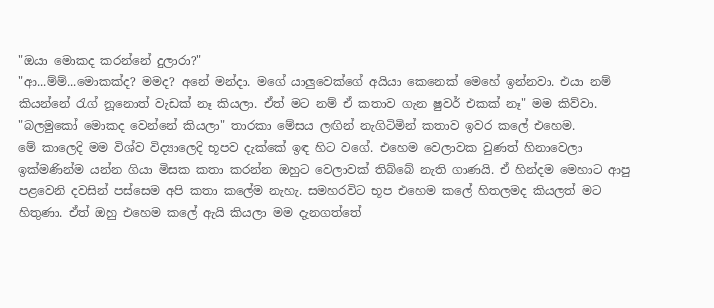"ඔයා මොකද කරන්නේ දුලාරා?"
"ආ...ම්ම්...මොකක්ද? මමද? අනේ මන්දා. මගේ යාලුවෙක්ගේ අයියා කෙනෙක් මෙහේ ඉන්නවා. එයා නම් කියන්නේ රැග් නූනොත් වැඩක් නෑ කියලා. ඒත් මට නම් ඒ කතාව ගැන ෂුවර් එකක් නෑ" මම කිව්වා.
"බලමුකෝ මොකද වෙන්නේ කියලා" තාරකා මේසය ලඟින් නැගිටිමින් කතාව ඉවර කලේ එහෙම.
මේ කාලෙදි මම විශ්ව විද්‍යාලෙදි භූපව දැක්කේ ඉඳ හිට වගේ. එහෙම වෙලාවක වුණත් හිනාවෙලා ඉක්මණින්ම යන්න ගියා මිසක කතා කරන්න ඔහුට වෙලාවක් තිබ්බේ නැති ගාණයි. ඒ හින්දම මෙහාට ආපු පළවෙනි දවසින් පස්සෙම අපි කතා කලේම නැහැ. සමහරවිට භූප එහෙම කලේ හිතලමද කියලත් මට හිතුණා. ඒත් ඔහු එහෙම කලේ ඇයි කියලා මම දැනගත්තේ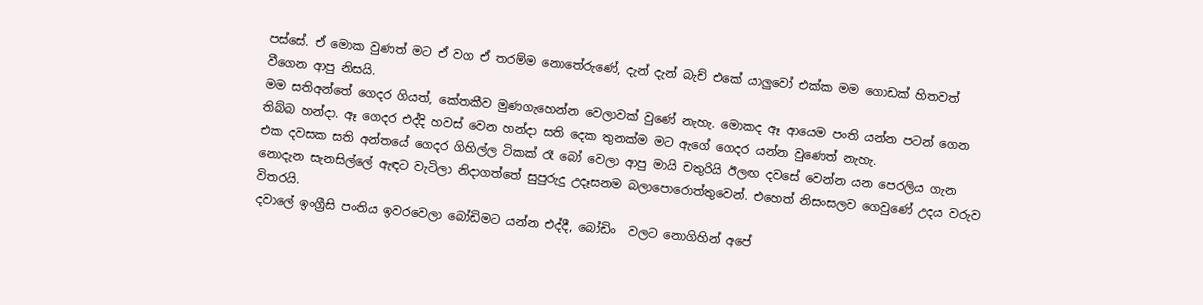පස්සේ. ඒ මොක වුණත් මට ඒ වග ඒ තරම්ම නොතේරුණේ, දැන් දැන් බැච් එකේ යාලුවෝ එක්ක මම ගොඩක් හිතවත් වීගෙන ආපු නිසයි.
මම සතිඅන්තේ ගෙදර ගියත්, කේතකීව මුණගැහෙන්න වෙලාවක් වුණේ නැහැ. මොකද ඈ ආයෙම පංති යන්න පටන් ගෙන තිබ්බ හන්දා. ඈ ගෙදර එද්දි හවස් වෙන හන්දා සති දෙක තුනක්ම මට ඇගේ ගෙදර යන්න වුණෙත් නැහැ.
එක දවසක සති අන්තයේ ගෙදර ගිහිල්ල ටිකක් රෑ බෝ වෙලා ආපු මායි චතුරියි ඊලඟ දවසේ වෙන්න යන පෙරලිය ගැන නොදැන සැනසිල්ලේ ඇඳට වැටිලා නිදාගත්තේ සුපුරුදු උදෑසනම බලාපොරොත්තුවෙන්. එහෙත් නිසංසලව ගෙවුණේ උදය වරුව විතරයි.
දවාලේ ඉංග්‍රීසි පංතිය ඉවරවෙලා බෝඩිමට යන්න එද්දී, බෝඩිං  වලට නොගිහින් අපේ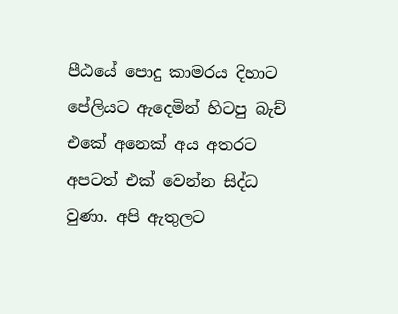පීඨයේ පොදු කාමරය දිහාට පේලියට ඇදෙමින් හිටපු බැච් එකේ අනෙක් අය අතරට අපටත් එක් වෙන්න සිද්ධ වුණා. අපි ඇතුලට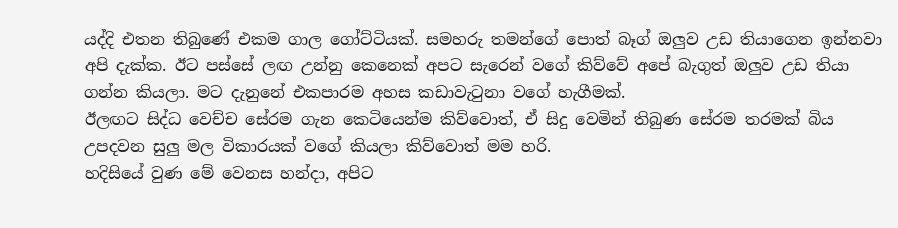යද්දි එතන තිබුණේ එකම ගාල ගෝට්ටියක්. සමහරු තමන්ගේ පොත් බෑග් ඔලුව උඩ තියාගෙන ඉන්නවා අපි දැක්ක. ඊට පස්සේ ලඟ උන්නු කෙනෙක් අපට සැරෙන් වගේ කිව්වේ අපේ බැගුත් ඔලුව උඩ තියා ගන්න කියලා. මට දැනුනේ එකපාරම අහස කඩාවැටුනා වගේ හැගීමක්.
ඊලඟට සිද්ධ වෙච්ච සේරම ගැන කෙටියෙන්ම කිව්වොත්, ඒ සිදු වෙමින් තිබුණ සේරම තරමක් බිය උපදවන සුලු මල විකාරයක් වගේ කියලා කිව්වොත් මම හරි.
හදිසියේ වුණ මේ වෙනස හන්දා, අපිට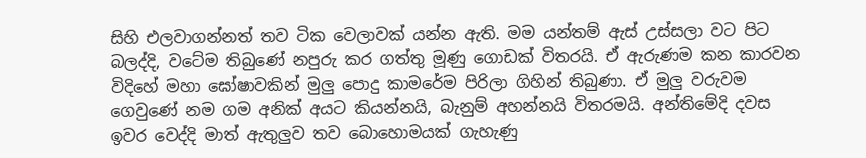සිහි එලවාගන්නත් තව ටික වෙලාවක් යන්න ඇති. මම යන්තම් ඇස් උස්සලා වට පිට බලද්දි, වටේම තිබුණේ නපුරු කර ගත්තු මූණු ගොඩක් විතරයි. ඒ ඇරුණම කන කාරවන විදිහේ මහා ඝෝෂාවකින් මුලු පොදු කාමරේම පිරිලා ගිහින් තිබුණා. ඒ මුලු වරුවම ගෙවුණේ නම ගම අනික් අයට කියන්නයි, බැනුම් අහන්නයි විතරමයි. අන්තිමේදි දවස ඉවර වෙද්දි මාත් ඇතුලුව තව බොහොමයක් ගැහැණු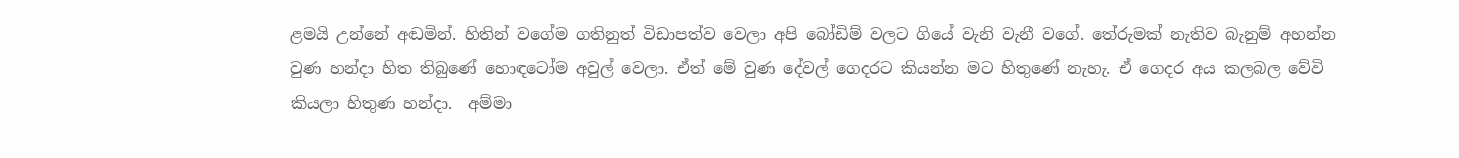ළමයි උන්නේ අඬමින්. හිතින් වගේම ගතිනුත් විඩාපත්ව වෙලා අපි බෝඩිම් වලට ගියේ වැනි වැනී වගේ. තේරුමක් නැතිව බැනුම් අහන්න වුණ හන්දා හිත තිබුණේ හොඳටෝම අවුල් වෙලා. ඒත් මේ වුණ දේවල් ගෙදරට කියන්න මට හිතුණේ නැහැ. ඒ ගෙදර අය කලබල වේවි කියලා හිතුණ හන්දා.  අම්මා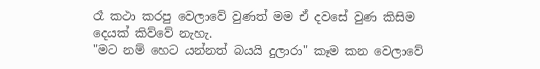රෑ කථා කරපු වෙලාවේ වුණත් මම ඒ දවසේ වුණ කිසිම දෙයක් කිව්වේ නැහැ.
"මට නම් හෙට යන්නත් බයයි දුලාරා" කෑම කන වෙලාවේ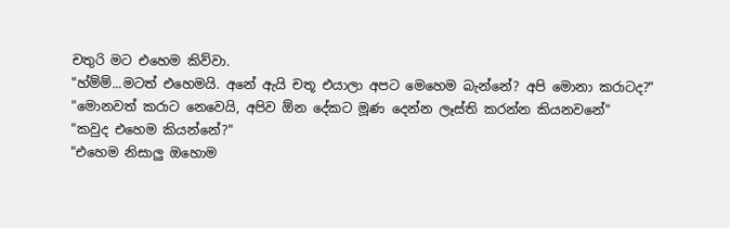චතුරි මට එහෙම කිව්වා.
"හ්ම්ම්...මටත් එහෙමයි. අනේ ඇයි චතූ එයාලා අපට මෙහෙම බැන්නේ? අපි මොනා කරාටද?"
"මොනවත් කරාට නෙවෙයි, අපිව ඕන දේකට මූණ දෙන්න ලෑස්ති කරන්න කියනවනේ"
"කවුද එහෙම කියන්නේ?"
"එහෙම නිසාලු ඔහොම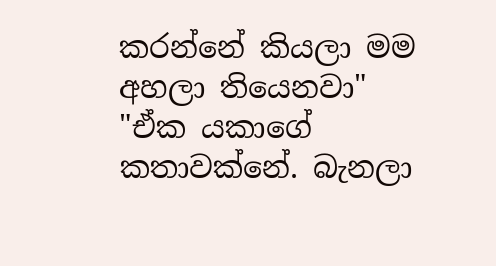කරන්නේ කියලා මම අහලා තියෙනවා"
"ඒක යකාගේ කතාවක්නේ. බැනලා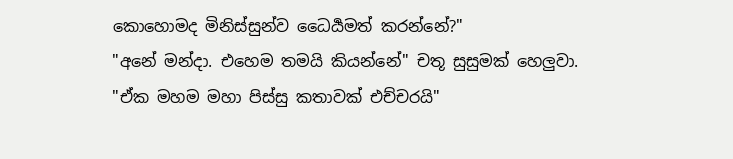කොහොමද මිනිස්සුන්ව ධෛර්‍යමත් කරන්නේ?"
"අනේ මන්දා. එහෙම තමයි කියන්නේ" චතූ සුසුමක් හෙලුවා.
"ඒක මහම මහා පිස්සු කතාවක් එච්චරයි"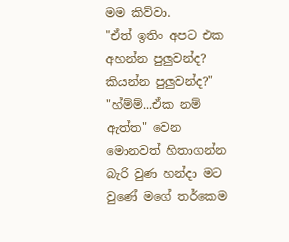මම කිව්වා.
"ඒත් ඉතිං අපට එක අහන්න පුලුවන්ද? කියන්න පුලුවන්ද?"
"හ්ම්ම්...ඒක නම් ඇත්ත" වෙන මොනවත් හිතාගන්න බැරි වුණ හන්දා මට වුණේ මගේ තර්කෙම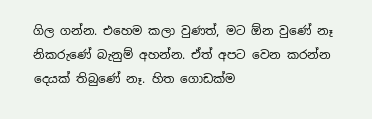ගිල ගන්න. එහෙම කලා වුණත්, මට ඕන වුණේ නෑ නිකරුණේ බැනුම් අහන්න. ඒත් අපට වෙන කරන්න දෙයක් තිබුණේ නෑ. හිත ගොඩක්ම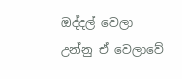ඔද්දල් වෙලා උන්නු ඒ වෙලාවේ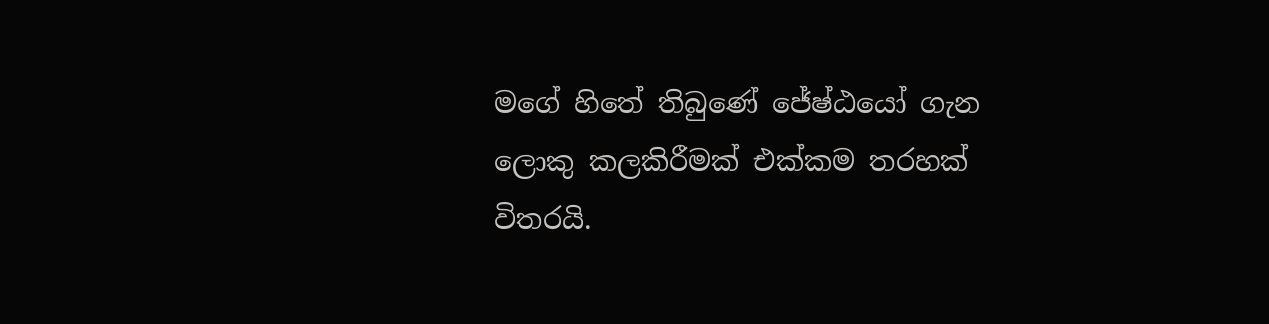මගේ හිතේ තිබුණේ ජේෂ්ඨයෝ ගැන ලොකු කලකිරීමක් එක්කම තරහක් විතරයි.